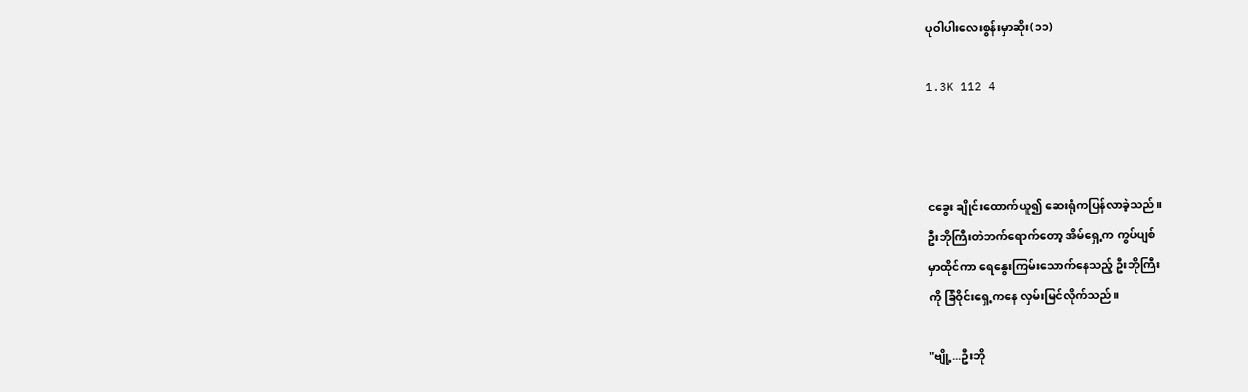ပုဝါပါးလေးစွန်းမှာဆိုး(၁၁)

1.3K 112 4



ငခွေး ချိုင်းထောက်ယူ၍ ဆေးရုံကပြန်လာခဲ့သည်။
ဦးဘိုကြီးတဲဘက်ရောက်တော့ အိမ်ရှေ့က ကွပ်ပျစ်
မှာထိုင်ကာ ရေနွေးကြမ်းသောက်နေသည့် ဦးဘိုကြီး
ကို ခြံဝိုင်းရှေ့ကနေ လှမ်းမြင်လိုက်သည်။

"ဗျို့...ဦးဘို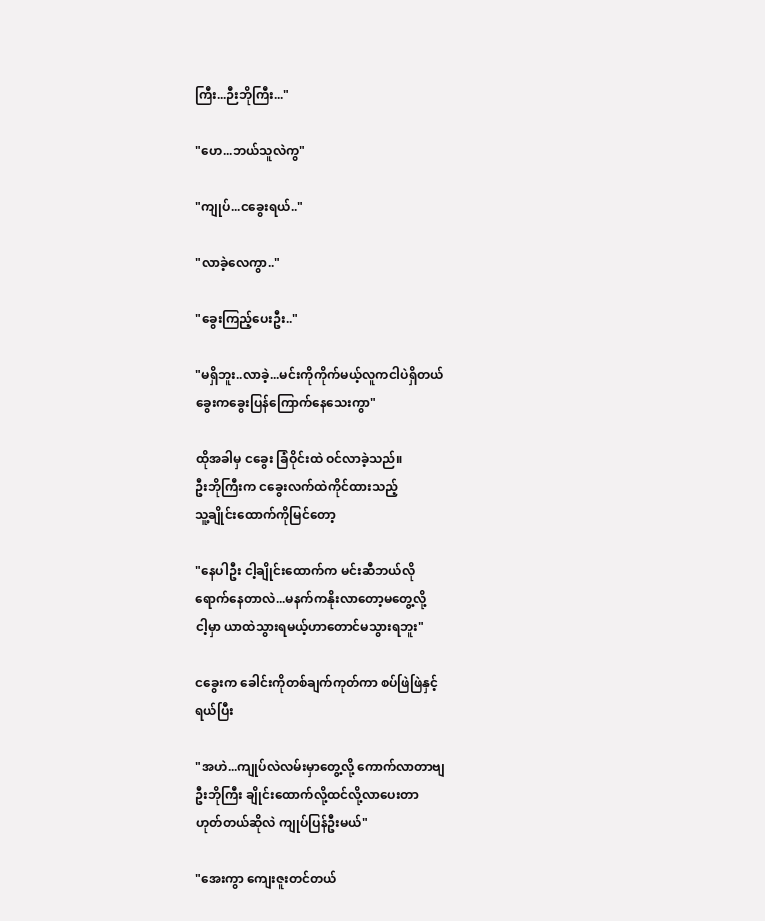ကြီး...ဉီးဘိုကြီး..."

"ဟေ...ဘယ်သူလဲကွ"

"ကျုပ်...ငခွေးရယ်.."

"လာခဲ့လေကွာ.."

"ခွေးကြည့်ပေးဦး.."

"မရှိဘူး..လာခဲ့...မင်းကိုကိုက်မယ့်လူကငါပဲရှိတယ်
ခွေးကခွေးပြန်ကြောက်နေသေးကွာ"

ထိုအခါမှ ငခွေး ခြံဝိုင်းထဲ ဝင်လာခဲ့သည်။
ဦးဘိုကြီးက ငခွေးလက်ထဲကိုင်ထားသည့်
သူ့ချိုင်းထောက်ကိုမြင်တော့

"နေပါဦး ငါ့ချိုင်းထောက်က မင်းဆီဘယ်လို
ရောက်နေတာလဲ...မနက်ကနိုးလာတော့မတွေ့လို့
ငါ့မှာ ယာထဲသွားရမယ့်ဟာတောင်မသွားရဘူး"

ငခွေးက ခေါင်းကိုတစ်ချက်ကုတ်ကာ စပ်ဖြဲဖြဲနှင့်
ရယ်ပြီး

"အဟဲ...ကျုပ်လဲလမ်းမှာတွေ့လို့ ကောက်လာတာဗျ
ဦးဘိုကြီး ချိုင်းထောက်လို့ထင်လို့လာပေးတာ
ဟုတ်တယ်ဆိုလဲ ကျုပ်ပြန်ဦးမယ်"

"အေးကွာ ကျေးဇူးတင်တယ်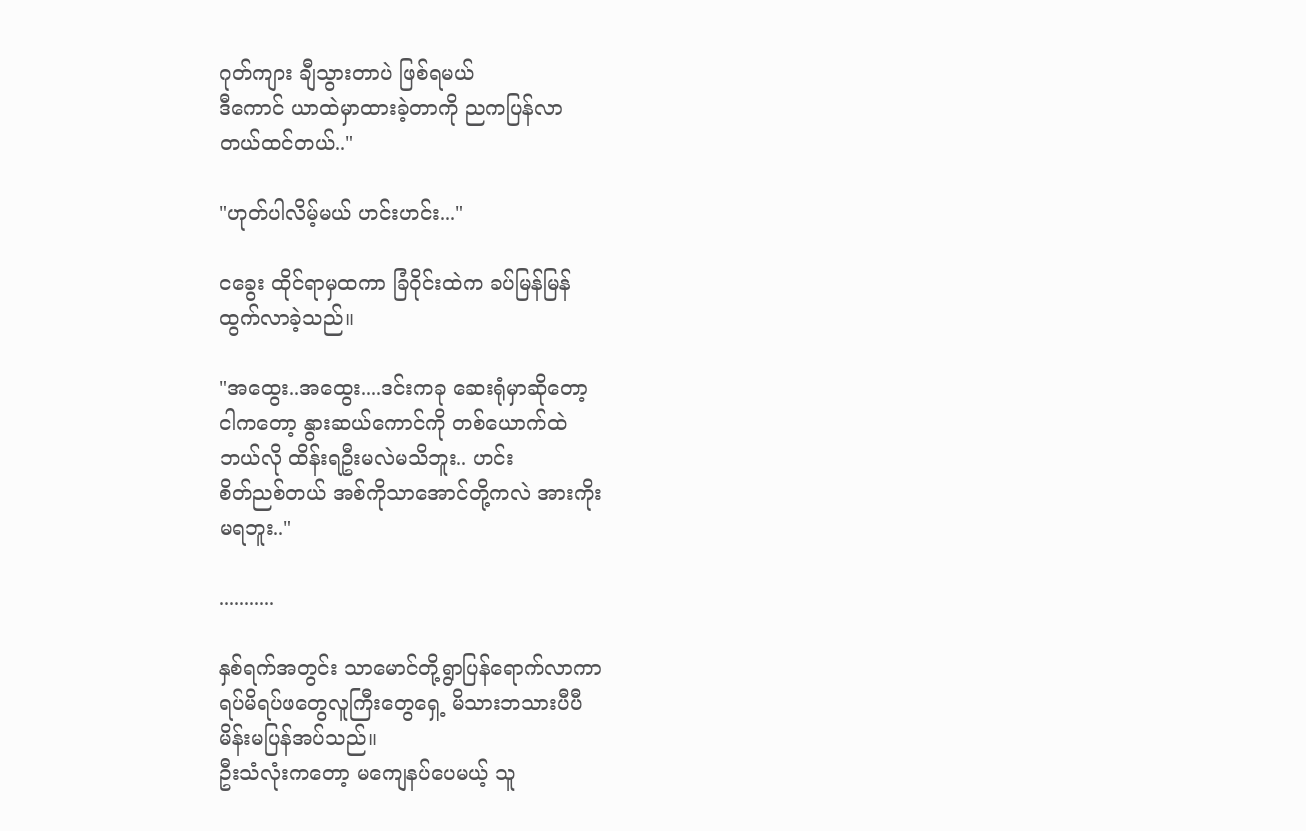ဂုတ်ကျား ချီသွားတာပဲ ဖြစ်ရမယ်
ဒီကောင် ယာထဲမှာထားခဲ့တာကို ညကပြန်လာ
တယ်ထင်တယ်.."

"ဟုတ်ပါလိမ့်မယ် ဟင်းဟင်း..."

ငခွေး ထိုင်ရာမှထကာ ခြံဝိုင်းထဲက ခပ်မြန်မြန်
ထွက်လာခဲ့သည်။

"အထွေး..အထွေး....ဒင်းကခု ဆေးရုံမှာဆိုတော့
ငါကတော့ နွားဆယ်ကောင်ကို တစ်ယောက်ထဲ
ဘယ်လို ထိန်းရဦးမလဲမသိဘူး.. ဟင်း
စိတ်ညစ်တယ် အစ်ကိုသာအောင်တို့ကလဲ အားကိုး
မရဘူး.."

...........

နှစ်ရက်အတွင်း သာမောင်တို့ရွာပြန်ရောက်လာကာ
ရပ်မိရပ်ဖတွေလူကြီးတွေရှေ့ မိသားဘသားပီပီ
မိန်းမပြန်အပ်သည်။
ဦးသံလုံးကတော့ မကျေနပ်ပေမယ့် သူ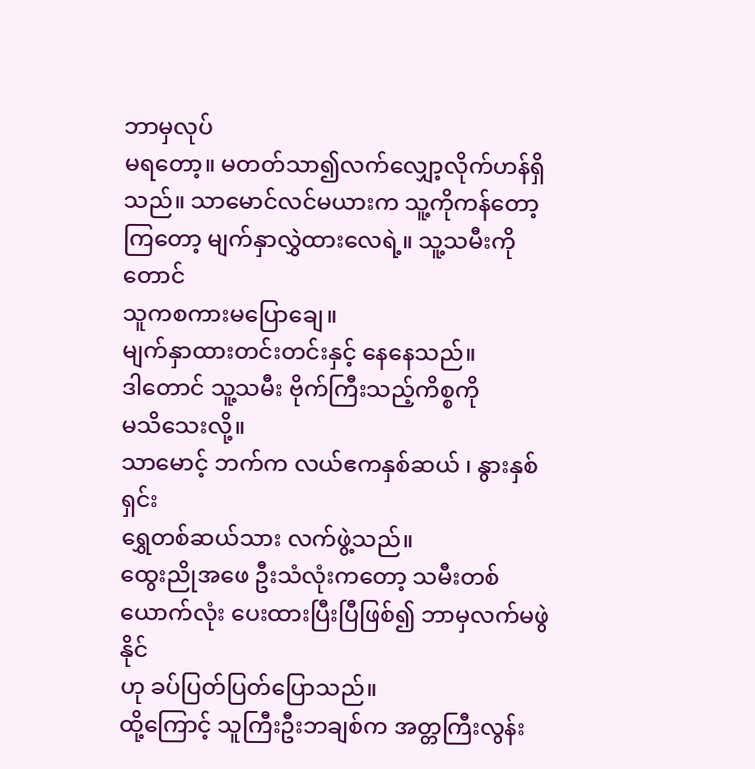ဘာမှလုပ်
မရတော့။ မတတ်သာ၍လက်လျှော့လိုက်ဟန်ရှိသည်။ သာမောင်လင်မယားက သူ့ကိုကန်တော့
ကြတော့ မျက်နှာလွှဲထားလေရဲ့။ သူ့သမီးကိုတောင်
သူကစကားမပြောချေ။
မျက်နှာထားတင်းတင်းနှင့် နေနေသည်။
ဒါတောင် သူ့သမီး ဗိုက်ကြီးသည့်ကိစ္စကို
မသိသေးလို့။
သာမောင့် ဘက်က လယ်ဧကနှစ်ဆယ် ၊ နွားနှစ်ရှင်း
ရွှေတစ်ဆယ်သား လက်ဖွဲ့သည်။
ထွေးညိုအဖေ ဦးသံလုံးကတော့ သမီးတစ်ယောက်လုံး ပေးထားပြီးပြီဖြစ်၍ ဘာမှလက်မဖွဲနိုင်
ဟု ခပ်ပြတ်ပြတ်ပြောသည်။
ထို့ကြောင့် သူကြီးဦးဘချစ်က အတ္တကြီးလွန်း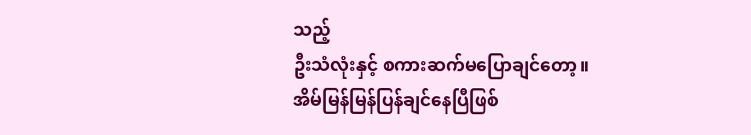သည့်
ဦးသံလုံးနှင့် စကားဆက်မပြောချင်တော့။
အိမ်မြန်မြန်ပြန်ချင်နေပြီဖြစ်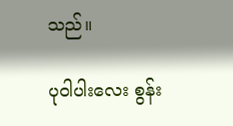သည်။

ပုဝါပါးလေး စွန်း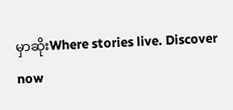မှာဆိုးWhere stories live. Discover now